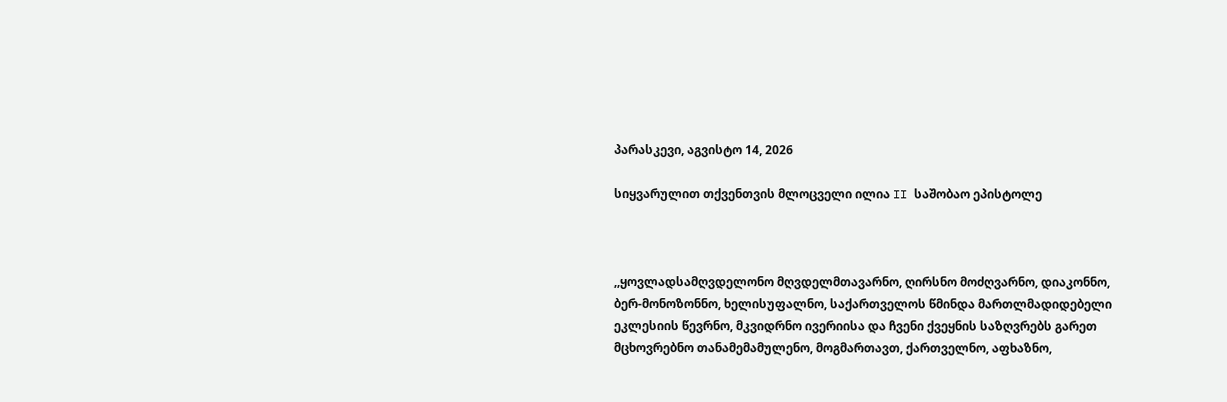პარასკევი, აგვისტო 14, 2026

სიყვარულით თქვენთვის მლოცველი ილია II საშობაო ეპისტოლე



,,ყოვლადსამღვდელონო მღვდელმთავარნო, ღირსნო მოძღვარნო, დიაკონნო, ბერ-მონოზონნო, ხელისუფალნო, საქართველოს წმინდა მართლმადიდებელი ეკლესიის წევრნო, მკვიდრნო ივერიისა და ჩვენი ქვეყნის საზღვრებს გარეთ მცხოვრებნო თანამემამულენო, მოგმართავთ, ქართველნო, აფხაზნო,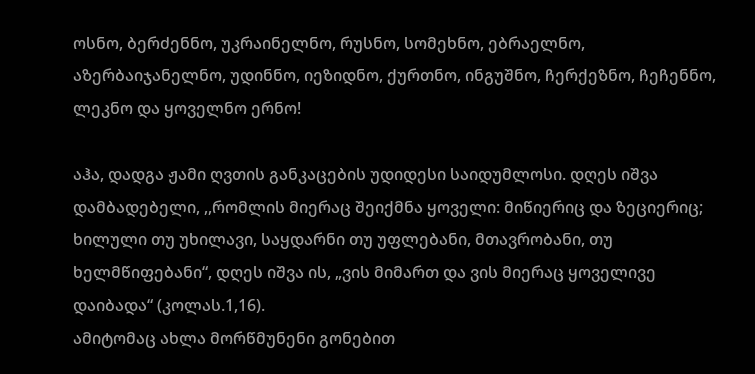ოსნო, ბერძენნო, უკრაინელნო, რუსნო, სომეხნო, ებრაელნო, აზერბაიჯანელნო, უდინნო, იეზიდნო, ქურთნო, ინგუშნო, ჩერქეზნო, ჩეჩენნო, ლეკნო და ყოველნო ერნო!

აჰა, დადგა ჟამი ღვთის განკაცების უდიდესი საიდუმლოსი. დღეს იშვა დამბადებელი, ,,რომლის მიერაც შეიქმნა ყოველი: მიწიერიც და ზეციერიც; ხილული თუ უხილავი, საყდარნი თუ უფლებანი, მთავრობანი, თუ ხელმწიფებანი“, დღეს იშვა ის, „ვის მიმართ და ვის მიერაც ყოველივე დაიბადა“ (კოლას.1,16).
ამიტომაც ახლა მორწმუნენი გონებით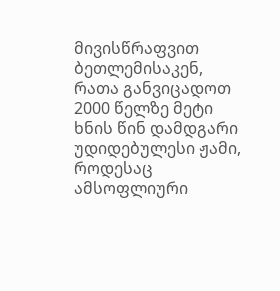მივისწრაფვით ბეთლემისაკენ, რათა განვიცადოთ 2000 წელზე მეტი ხნის წინ დამდგარი უდიდებულესი ჟამი, როდესაც ამსოფლიური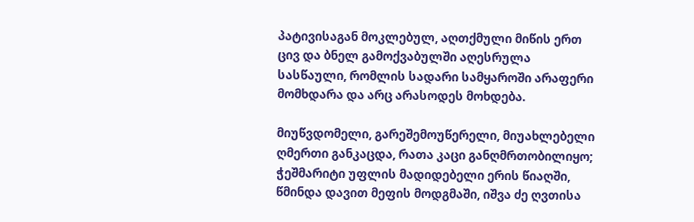პატივისაგან მოკლებულ, აღთქმული მიწის ერთ ცივ და ბნელ გამოქვაბულში აღესრულა სასწაული, რომლის სადარი სამყაროში არაფერი მომხდარა და არც არასოდეს მოხდება.

მიუწვდომელი, გარეშემოუწერელი, მიუახლებელი ღმერთი განკაცდა, რათა კაცი განღმრთობილიყო; ჭეშმარიტი უფლის მადიდებელი ერის წიაღში, წმინდა დავით მეფის მოდგმაში, იშვა ძე ღვთისა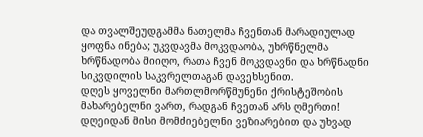და თვალშეუდგამმა ნათელმა ჩვენთან მარადიულად ყოფნა ინება; უკვდავმა მოკვდაობა, უხრწნელმა ხრწნადობა მიიღო, რათა ჩვენ მოკვდავნი და ხრწნადნი სიკვდილის საკვრელთაგან დავეხსენით.
დღეს ყოველნი მართლმორწმუნენი ქრისტეშობის მახარებელნი ვართ, რადგან ჩვეთან არს ღმერთი! დღეიდან მისი მომძიებელნი ვეზიარებით და უხვად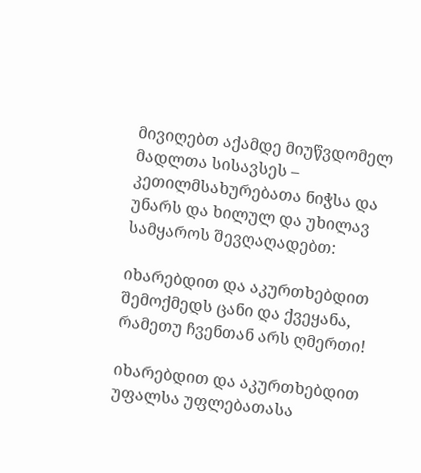მივიღებთ აქამდე მიუწვდომელ მადლთა სისავსეს – კეთილმსახურებათა ნიჭსა და უნარს და ხილულ და უხილავ სამყაროს შევღაღადებთ:

იხარებდით და აკურთხებდით შემოქმედს ცანი და ქვეყანა, რამეთუ ჩვენთან არს ღმერთი!

იხარებდით და აკურთხებდით უფალსა უფლებათასა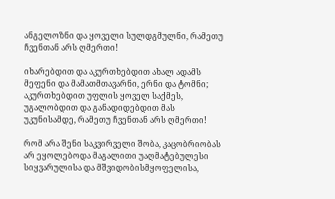ანგელოზნი და ყოველი სულდგმულნი, რამეთუ ჩვენთან არს ღმერთი!

იხარებდით და აკურთხებდით ახალ ადამს მეფენი და მამათმთავარნი, ერნი და ტომნი; აკურთხებდით უფლის ყოველ საქმეს, უგალობდით და განადიდებდით მას უკუნისამდე, რამეთუ ჩვენთან არს ღმერთი!

რომ არა შენი საკვირველი შობა, კაცობრიობას არ ეყოლებოდა მაგალითი უაღმატებულესი სიყვარულისა და მშვიდობისმყოფელისა,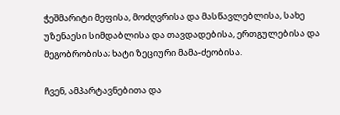ჭეშმარიტი მეფისა, მოძღვრისა და მასწავლებლისა, სახე უზენაესი სიმდაბლისა და თავდადებისა, ერთგულებისა და მეგობრობისა; ხატი ზეციური მამა-ძეობისა.

ჩვენ, ამპარტავნებითა და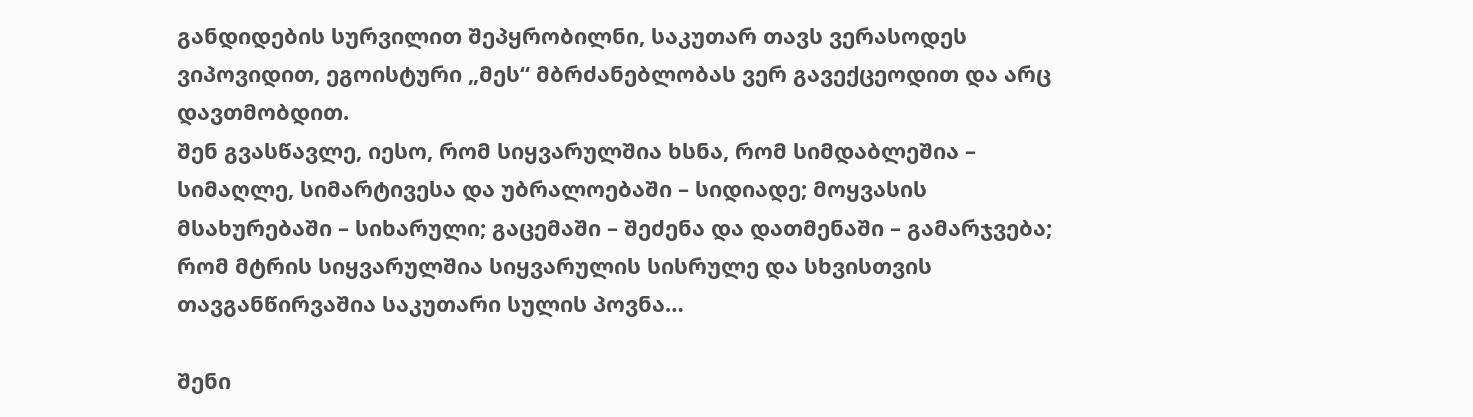განდიდების სურვილით შეპყრობილნი, საკუთარ თავს ვერასოდეს ვიპოვიდით, ეგოისტური „მეს“ მბრძანებლობას ვერ გავექცეოდით და არც დავთმობდით.
შენ გვასწავლე, იესო, რომ სიყვარულშია ხსნა, რომ სიმდაბლეშია – სიმაღლე, სიმარტივესა და უბრალოებაში – სიდიადე; მოყვასის მსახურებაში – სიხარული; გაცემაში – შეძენა და დათმენაში – გამარჯვება; რომ მტრის სიყვარულშია სიყვარულის სისრულე და სხვისთვის თავგანწირვაშია საკუთარი სულის პოვნა…

შენი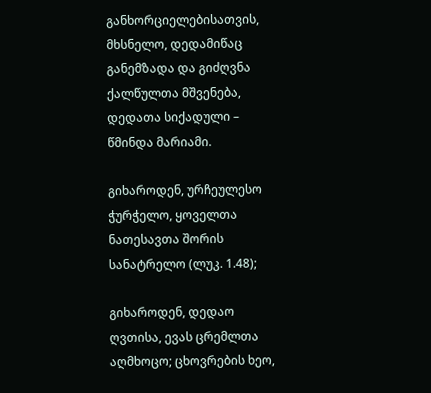განხორციელებისათვის, მხსნელო, დედამიწაც განემზადა და გიძღვნა ქალწულთა მშვენება, დედათა სიქადული – წმინდა მარიამი.

გიხაროდენ, ურჩეულესო ჭურჭელო, ყოველთა ნათესავთა შორის სანატრელო (ლუკ. 1.48);

გიხაროდენ, დედაო ღვთისა, ევას ცრემლთა აღმხოცო; ცხოვრების ხეო,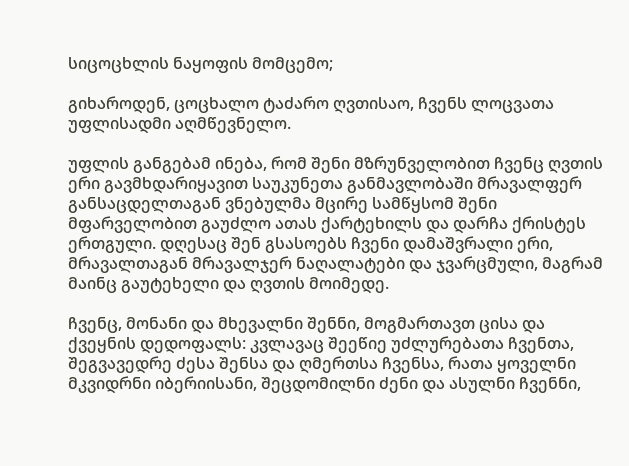სიცოცხლის ნაყოფის მომცემო;

გიხაროდენ, ცოცხალო ტაძარო ღვთისაო, ჩვენს ლოცვათა უფლისადმი აღმწევნელო.

უფლის განგებამ ინება, რომ შენი მზრუნველობით ჩვენც ღვთის ერი გავმხდარიყავით საუკუნეთა განმავლობაში მრავალფერ განსაცდელთაგან ვნებულმა მცირე სამწყსომ შენი მფარველობით გაუძლო ათას ქარტეხილს და დარჩა ქრისტეს ერთგული. დღესაც შენ გსასოებს ჩვენი დამაშვრალი ერი, მრავალთაგან მრავალჯერ ნაღალატები და ჯვარცმული, მაგრამ მაინც გაუტეხელი და ღვთის მოიმედე.

ჩვენც, მონანი და მხევალნი შენნი, მოგმართავთ ცისა და ქვეყნის დედოფალს: კვლავაც შეეწიე უძლურებათა ჩვენთა, შეგვავედრე ძესა შენსა და ღმერთსა ჩვენსა, რათა ყოველნი მკვიდრნი იბერიისანი, შეცდომილნი ძენი და ასულნი ჩვენნი,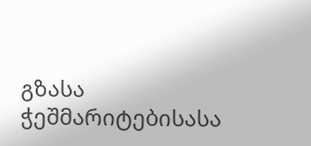გზასა ჭეშმარიტებისასა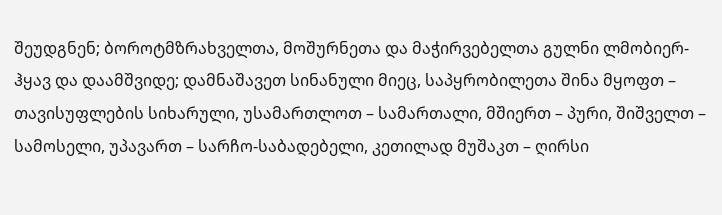შეუდგნენ; ბოროტმზრახველთა, მოშურნეთა და მაჭირვებელთა გულნი ლმობიერ-ჰყავ და დაამშვიდე; დამნაშავეთ სინანული მიეც, საპყრობილეთა შინა მყოფთ – თავისუფლების სიხარული, უსამართლოთ – სამართალი, მშიერთ – პური, შიშველთ – სამოსელი, უპავართ – სარჩო-საბადებელი, კეთილად მუშაკთ – ღირსი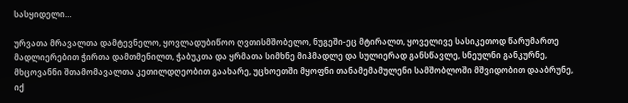სასყიდელი…

ურვათა მრავალთა დამტევნელო, ყოვლადუბიწოო ღვთისმშობელო, ნუგეში-ეც მტირალთ, ყოველივე სასიკეთოდ წარუმართე მადლიერებით ჭირთა დამთმენილთ, ჭაბუკთა და ყრმათა სიმხნე მიჰმადლე და სულიერად განსწავლე, სნეულნი განკურნე, მხცოვანნი შთამომავალთა კეთილდღეობით გაახარე, უცხოეთში მყოფნი თანამემამულენი სამშობლოში მშვიდობით დააბრუნე, იქ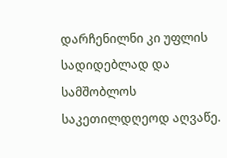დარჩენილნი კი უფლის სადიდებლად და სამშობლოს საკეთილდღეოდ აღვაწე.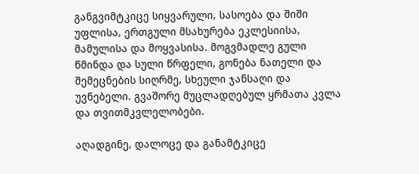განგვიმტკიცე სიყვარული, სასოება და შიში უფლისა, ერთგული მსახურება ეკლესიისა, მამულისა და მოყვასისა. მოგვმადლე გული წმინდა და სული წრფელი, გონება ნათელი და შემეცნების სიღრმე, სხეული ჯანსაღი და უვნებელი. გვაშორე მუცლადღებულ ყრმათა კვლა და თვითმკვლელობები.

აღადგინე, დალოცე და განამტკიცე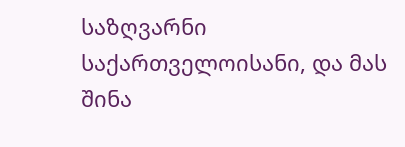საზღვარნი საქართველოისანი, და მას შინა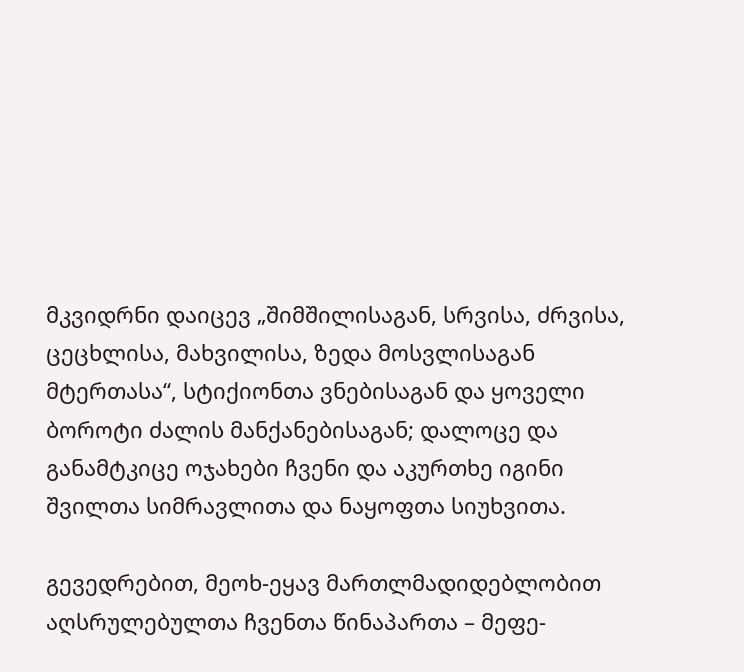მკვიდრნი დაიცევ „შიმშილისაგან, სრვისა, ძრვისა, ცეცხლისა, მახვილისა, ზედა მოსვლისაგან მტერთასა“, სტიქიონთა ვნებისაგან და ყოველი ბოროტი ძალის მანქანებისაგან; დალოცე და განამტკიცე ოჯახები ჩვენი და აკურთხე იგინი შვილთა სიმრავლითა და ნაყოფთა სიუხვითა.

გევედრებით, მეოხ-ეყავ მართლმადიდებლობით აღსრულებულთა ჩვენთა წინაპართა – მეფე-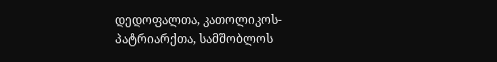დედოფალთა, კათოლიკოს-პატრიარქთა, სამშობლოს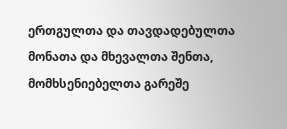ერთგულთა და თავდადებულთა მონათა და მხევალთა შენთა, მომხსენიებელთა გარეშე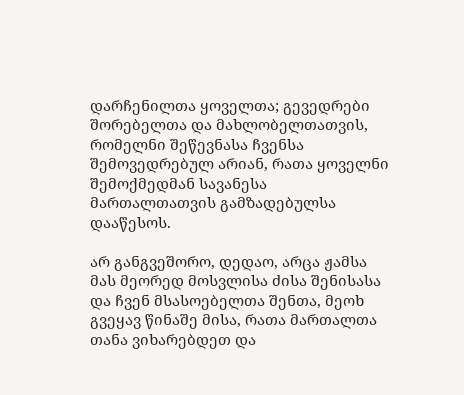დარჩენილთა ყოველთა; გევედრები შორებელთა და მახლობელთათვის, რომელნი შეწევნასა ჩვენსა შემოვედრებულ არიან, რათა ყოველნი შემოქმედმან სავანესა მართალთათვის გამზადებულსა დააწესოს.

არ განგვეშორო, დედაო, არცა ჟამსა მას მეორედ მოსვლისა ძისა შენისასა და ჩვენ მსასოებელთა შენთა, მეოხ გვეყავ წინაშე მისა, რათა მართალთა თანა ვიხარებდეთ და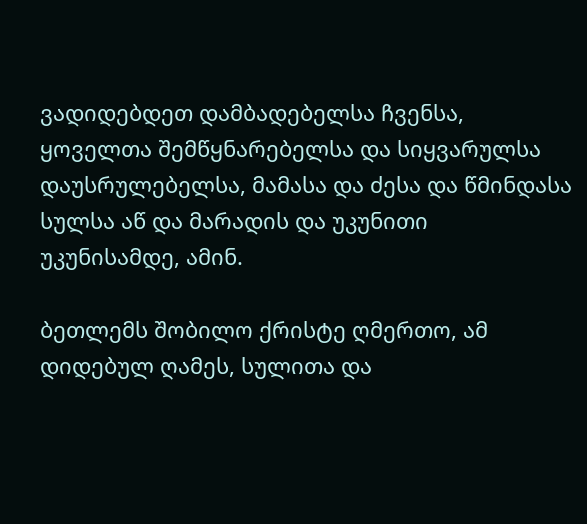ვადიდებდეთ დამბადებელსა ჩვენსა, ყოველთა შემწყნარებელსა და სიყვარულსა დაუსრულებელსა, მამასა და ძესა და წმინდასა სულსა აწ და მარადის და უკუნითი უკუნისამდე, ამინ.

ბეთლემს შობილო ქრისტე ღმერთო, ამ დიდებულ ღამეს, სულითა და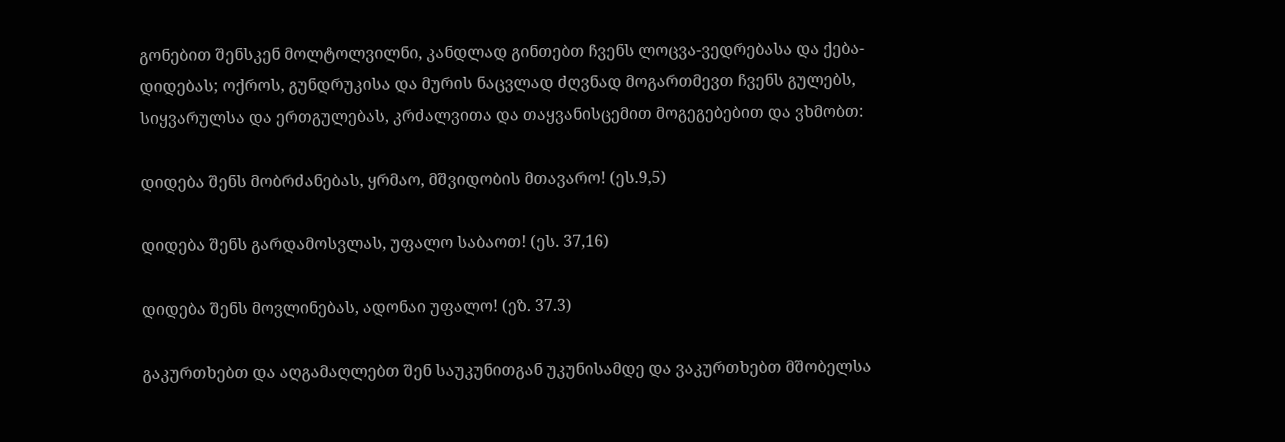გონებით შენსკენ მოლტოლვილნი, კანდლად გინთებთ ჩვენს ლოცვა-ვედრებასა და ქება-დიდებას; ოქროს, გუნდრუკისა და მურის ნაცვლად ძღვნად მოგართმევთ ჩვენს გულებს, სიყვარულსა და ერთგულებას, კრძალვითა და თაყვანისცემით მოგეგებებით და ვხმობთ:

დიდება შენს მობრძანებას, ყრმაო, მშვიდობის მთავარო! (ეს.9,5)

დიდება შენს გარდამოსვლას, უფალო საბაოთ! (ეს. 37,16)

დიდება შენს მოვლინებას, ადონაი უფალო! (ეზ. 37.3)

გაკურთხებთ და აღგამაღლებთ შენ საუკუნითგან უკუნისამდე და ვაკურთხებთ მშობელსა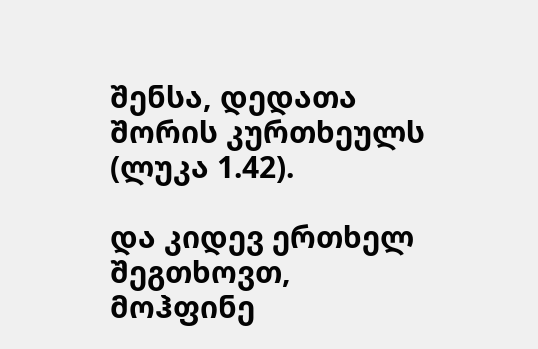შენსა, დედათა შორის კურთხეულს (ლუკა 1.42).

და კიდევ ერთხელ შეგთხოვთ, მოჰფინე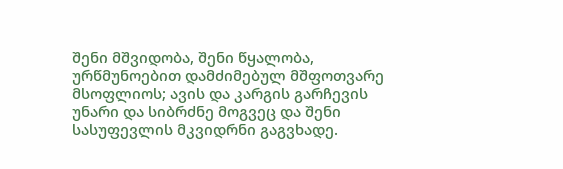შენი მშვიდობა, შენი წყალობა, ურწმუნოებით დამძიმებულ მშფოთვარე მსოფლიოს; ავის და კარგის გარჩევის უნარი და სიბრძნე მოგვეც და შენი სასუფევლის მკვიდრნი გაგვხადე.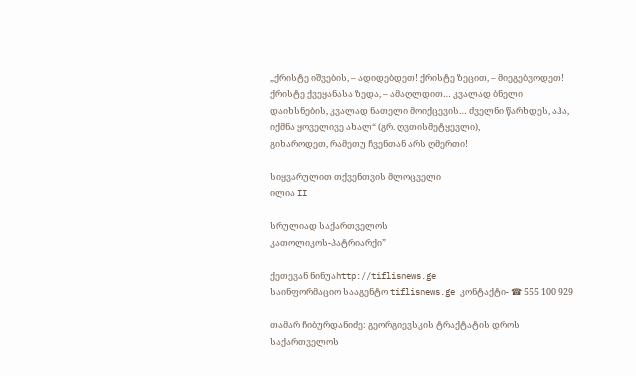„ქრისტე იშვების, – ადიდებდეთ! ქრისტე ზეცით, – მიეგებვოდეთ! ქრისტე ქვეყანასა ზედა, – ამაღლდით… კვალად ბნელი დაიხსნების, კვალად ნათელი მოიქცევის… ძველნი წარხდეს, აჰა, იქმნა ყოველივე ახალ“ (გრ. ღვთისმეტყევლი),
გიხაროდეთ, რამეთუ ჩვენთან არს ღმერთი!

სიყვარულით თქვენთვის მლოცველი
ილია II

სრულიად საქართველოს
კათოლიკოს-პატრიარქი”

ქეთევან ნინუაhttp://tiflisnews.ge
საინფორმაციო სააგენტო tiflisnews.ge კონტაქტი- ☎ 555 100 929

თამარ ჩიბურდანიძე: გეორგიევსკის ტრაქტატის დროს საქართველოს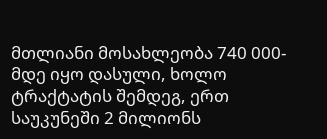მთლიანი მოსახლეობა 740 000-მდე იყო დასული, ხოლო ტრაქტატის შემდეგ, ერთ საუკუნეში 2 მილიონს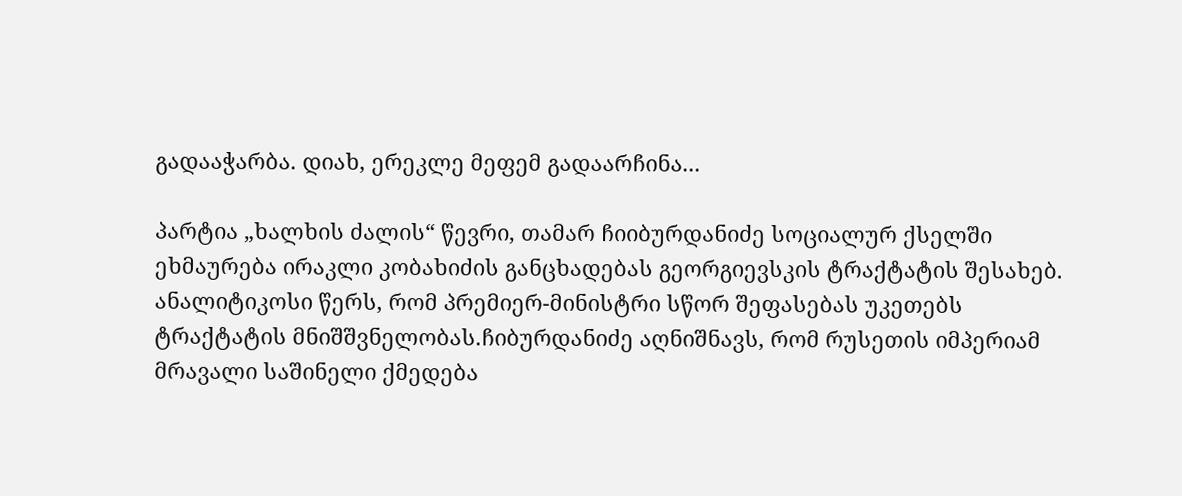გადააჭარბა. დიახ, ერეკლე მეფემ გადაარჩინა...

პარტია „ხალხის ძალის“ წევრი, თამარ ჩიიბურდანიძე სოციალურ ქსელში ეხმაურება ირაკლი კობახიძის განცხადებას გეორგიევსკის ტრაქტატის შესახებ. ანალიტიკოსი წერს, რომ პრემიერ-მინისტრი სწორ შეფასებას უკეთებს ტრაქტატის მნიშშვნელობას.ჩიბურდანიძე აღნიშნავს, რომ რუსეთის იმპერიამ მრავალი საშინელი ქმედება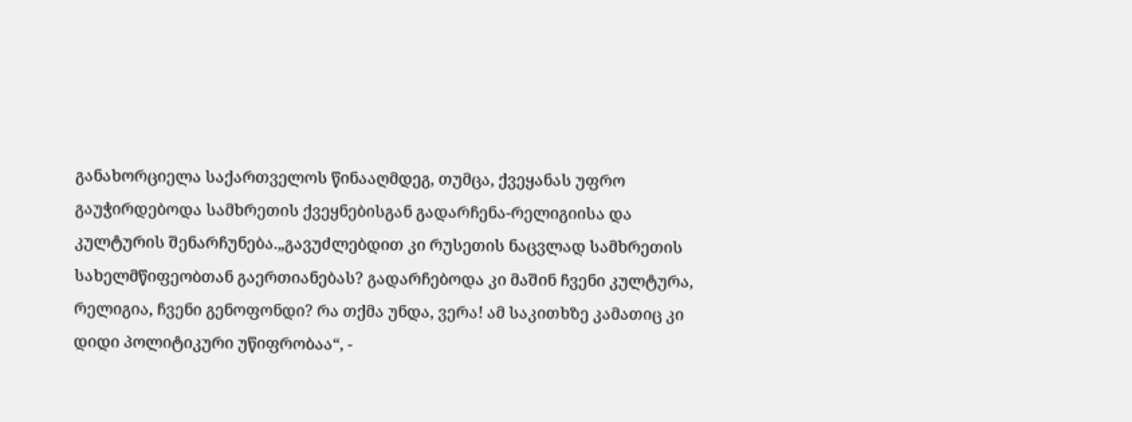განახორციელა საქართველოს წინააღმდეგ, თუმცა, ქვეყანას უფრო გაუჭირდებოდა სამხრეთის ქვეყნებისგან გადარჩენა-რელიგიისა და კულტურის შენარჩუნება.„გავუძლებდით კი რუსეთის ნაცვლად სამხრეთის სახელმწიფეობთან გაერთიანებას? გადარჩებოდა კი მაშინ ჩვენი კულტურა, რელიგია, ჩვენი გენოფონდი? რა თქმა უნდა, ვერა! ამ საკითხზე კამათიც კი დიდი პოლიტიკური უწიფრობაა“, -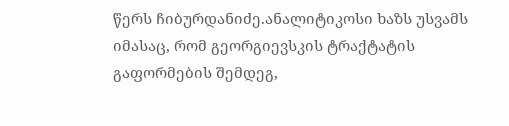წერს ჩიბურდანიძე.ანალიტიკოსი ხაზს უსვამს იმასაც, რომ გეორგიევსკის ტრაქტატის გაფორმების შემდეგ,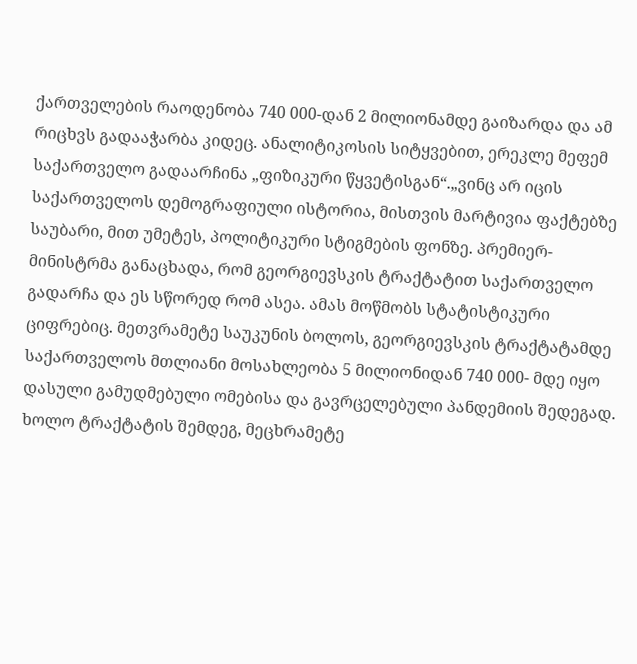ქართველების რაოდენობა 740 000-დან 2 მილიონამდე გაიზარდა და ამ რიცხვს გადააჭარბა კიდეც. ანალიტიკოსის სიტყვებით, ერეკლე მეფემ საქართველო გადაარჩინა „ფიზიკური წყვეტისგან“.„ვინც არ იცის საქართველოს დემოგრაფიული ისტორია, მისთვის მარტივია ფაქტებზე საუბარი, მით უმეტეს, პოლიტიკური სტიგმების ფონზე. პრემიერ-მინისტრმა განაცხადა, რომ გეორგიევსკის ტრაქტატით საქართველო გადარჩა და ეს სწორედ რომ ასეა. ამას მოწმობს სტატისტიკური ციფრებიც. მეთვრამეტე საუკუნის ბოლოს, გეორგიევსკის ტრაქტატამდე საქართველოს მთლიანი მოსახლეობა 5 მილიონიდან 740 000- მდე იყო დასული გამუდმებული ომებისა და გავრცელებული პანდემიის შედეგად. ხოლო ტრაქტატის შემდეგ, მეცხრამეტე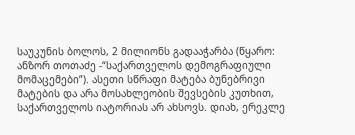საუკუნის ბოლოს, 2 მილიონს გადააჭარბა (წყარო: ანზორ თოთაძე -“საქართველოს დემოგრაფიული მომაცემები”). ასეთი სწრაფი მატება ბუნებრივი მატების და არა მოსახლეობის შევსების კუთხით, საქართველოს იატორიას არ ახსოვს. დიახ, ერეკლე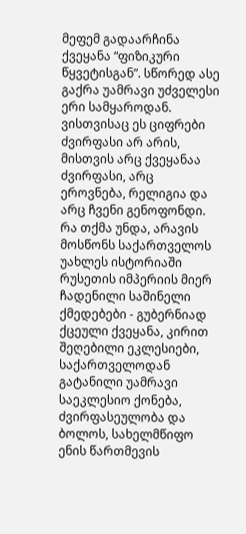მეფემ გადაარჩინა ქვეყანა “ფიზიკური წყვეტისგან”. სწორედ ასე გაქრა უამრავი უძველესი ერი სამყაროდან. ვისთვისაც ეს ციფრები ძვირფასი არ არის, მისთვის არც ქვეყანაა ძვირფასი, არც ეროვნება, რელიგია და არც ჩვენი გენოფონდი. რა თქმა უნდა, არავის მოსწონს საქართველოს უახლეს ისტორიაში რუსეთის იმპერიის მიერ ჩადენილი საშინელი ქმედებები - გუბერნიად ქცეული ქვეყანა, კირით შეღებილი ეკლესიები, საქართველოდან გატანილი უამრავი საეკლესიო ქონება, ძვირფასეულობა და ბოლოს, სახელმწიფო ენის წართმევის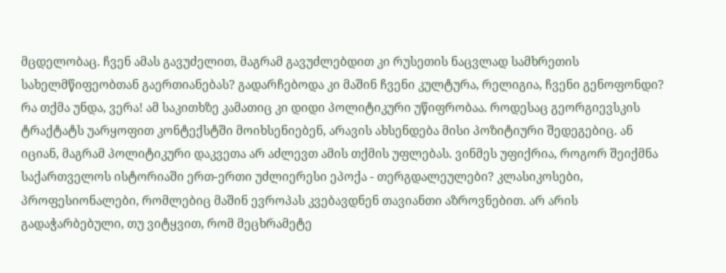მცდელობაც. ჩვენ ამას გავუძელით, მაგრამ გავუძლებდით კი რუსეთის ნაცვლად სამხრეთის სახელმწიფეობთან გაერთიანებას? გადარჩებოდა კი მაშინ ჩვენი კულტურა, რელიგია, ჩვენი გენოფონდი? რა თქმა უნდა, ვერა! ამ საკითხზე კამათიც კი დიდი პოლიტიკური უწიფრობაა. როდესაც გეორგიევსკის ტრაქტატს უარყოფით კონტექსტში მოიხსენიებენ, არავის ახსენდება მისი პოზიტიური შედეგებიც. ან იციან, მაგრამ პოლიტიკური დაკვეთა არ აძლევთ ამის თქმის უფლებას. ვინმეს უფიქრია, როგორ შეიქმნა საქართველოს ისტორიაში ერთ-ერთი უძლიერესი ეპოქა - თერგდალეულები? კლასიკოსები, პროფესიონალები, რომლებიც მაშინ ევროპას კვებავდნენ თავიანთი აზროვნებით. არ არის გადაჭარბებული, თუ ვიტყვით, რომ მეცხრამეტე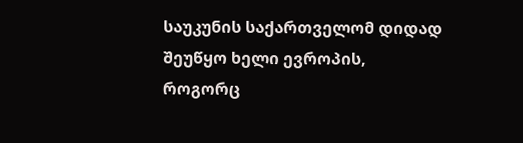საუკუნის საქართველომ დიდად შეუწყო ხელი ევროპის, როგორც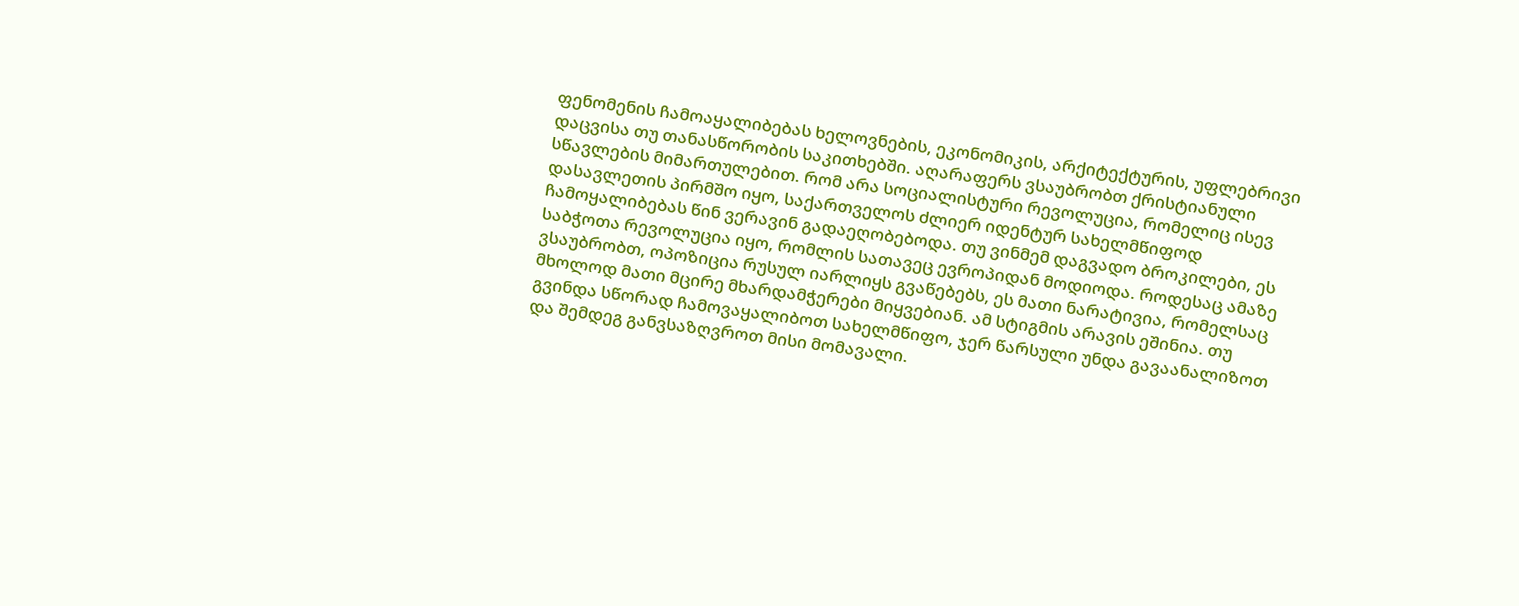ფენომენის ჩამოაყალიბებას ხელოვნების, ეკონომიკის, არქიტექტურის, უფლებრივი დაცვისა თუ თანასწორობის საკითხებში. აღარაფერს ვსაუბრობთ ქრისტიანული სწავლების მიმართულებით. რომ არა სოციალისტური რევოლუცია, რომელიც ისევ დასავლეთის პირმშო იყო, საქართველოს ძლიერ იდენტურ სახელმწიფოდ ჩამოყალიბებას წინ ვერავინ გადაეღობებოდა. თუ ვინმემ დაგვადო ბროკილები, ეს საბჭოთა რევოლუცია იყო, რომლის სათავეც ევროპიდან მოდიოდა. როდესაც ამაზე ვსაუბრობთ, ოპოზიცია რუსულ იარლიყს გვაწებებს, ეს მათი ნარატივია, რომელსაც მხოლოდ მათი მცირე მხარდამჭერები მიყვებიან. ამ სტიგმის არავის ეშინია. თუ გვინდა სწორად ჩამოვაყალიბოთ სახელმწიფო, ჯერ წარსული უნდა გავაანალიზოთ და შემდეგ განვსაზღვროთ მისი მომავალი.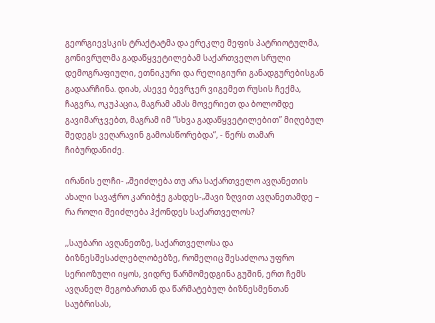გეორგიევსკის ტრაქტატმა და ერეკლე მეფის პატრიოტულმა, გონივრულმა გადაწყვეტილებამ საქართველო სრული დემოგრაფიული, ეთნიკური და რელიგიური განადგურებისგან გადაარჩინა. დიახ, ასევე ბევრჯერ ვიგემეთ რუსის ჩექმა, ჩაგვრა, ოკუპაცია, მაგრამ ამას მოვერიეთ და ბოლომდე გავიმარჯვებთ, მაგრამ იმ “სხვა გადაწყვეტილებით” მიღებულ შედეგს ვეღარავინ გამოასწორებდა“, - წერს თამარ ჩიბურდანიძე.

ირანის ელჩი- „შეიძლება თუ არა საქართველო ავღანეთის ახალი სავაჭრო კარიბჭე გახდეს-„შავი ზღვით ავღანეთამდე – რა როლი შეიძლება ჰქონდეს საქართველოს?

,,საუბარი ავღანეთზე, საქართველოსა და ბიზნესშესაძლებლობებზე, რომელიც შესაძლოა უფრო სერიოზული იყოს, ვიდრე წარმომედგინა გუშინ, ერთ ჩემს ავღანელ მეგობართან და წარმატებულ ბიზნესმენთან საუბრისას,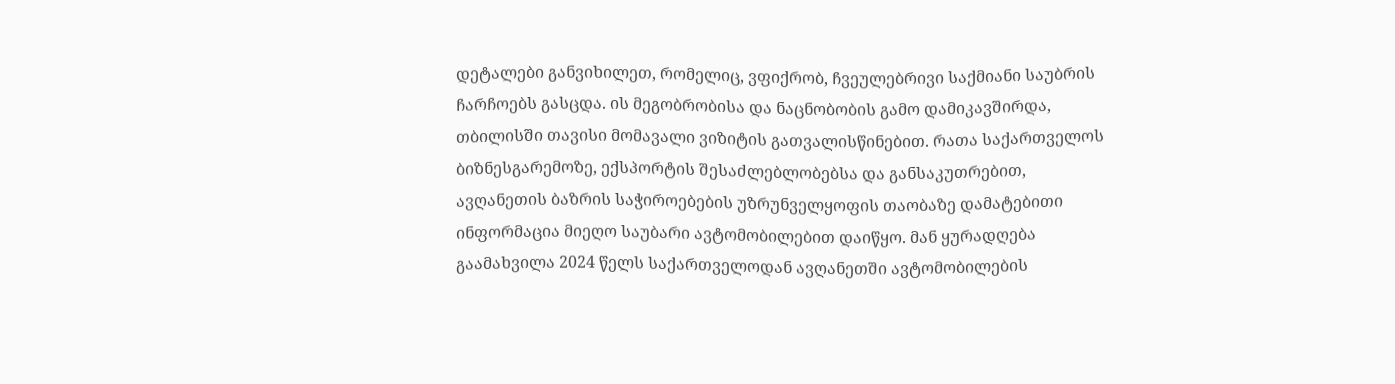დეტალები განვიხილეთ, რომელიც, ვფიქრობ, ჩვეულებრივი საქმიანი საუბრის ჩარჩოებს გასცდა. ის მეგობრობისა და ნაცნობობის გამო დამიკავშირდა, თბილისში თავისი მომავალი ვიზიტის გათვალისწინებით. რათა საქართველოს ბიზნესგარემოზე, ექსპორტის შესაძლებლობებსა და განსაკუთრებით, ავღანეთის ბაზრის საჭიროებების უზრუნველყოფის თაობაზე დამატებითი ინფორმაცია მიეღო საუბარი ავტომობილებით დაიწყო. მან ყურადღება გაამახვილა 2024 წელს საქართველოდან ავღანეთში ავტომობილების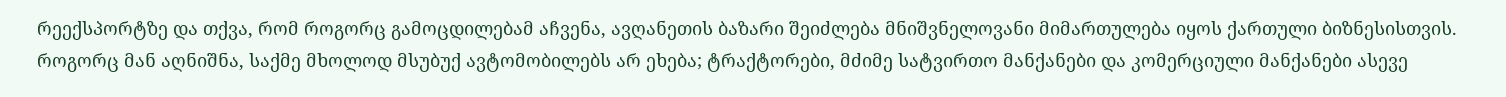რეექსპორტზე და თქვა, რომ როგორც გამოცდილებამ აჩვენა, ავღანეთის ბაზარი შეიძლება მნიშვნელოვანი მიმართულება იყოს ქართული ბიზნესისთვის. როგორც მან აღნიშნა, საქმე მხოლოდ მსუბუქ ავტომობილებს არ ეხება; ტრაქტორები, მძიმე სატვირთო მანქანები და კომერციული მანქანები ასევე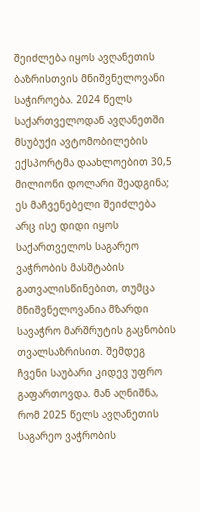შეიძლება იყოს ავღანეთის ბაზრისთვის მნიშვნელოვანი საჭიროება. 2024 წელს საქართველოდან ავღანეთში მსუბუქი ავტომობილების ექსპორტმა დაახლოებით 30,5 მილიონი დოლარი შეადგინა; ეს მაჩვენებელი შეიძლება არც ისე დიდი იყოს საქართველოს საგარეო ვაჭრობის მასშტაბის გათვალისწინებით, თუმცა მნიშვნელოვანია მზარდი სავაჭრო მარშრუტის გაცნობის თვალსაზრისით. შემდეგ ჩვენი საუბარი კიდევ უფრო გაფართოვდა. მან აღნიშნა, რომ 2025 წელს ავღანეთის საგარეო ვაჭრობის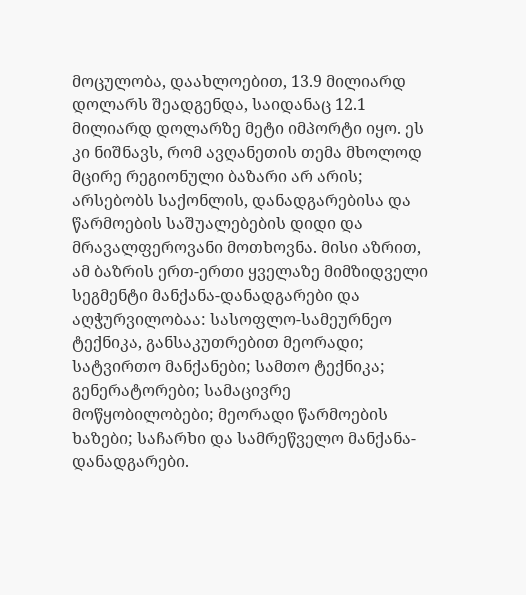მოცულობა, დაახლოებით, 13.9 მილიარდ დოლარს შეადგენდა, საიდანაც 12.1 მილიარდ დოლარზე მეტი იმპორტი იყო. ეს კი ნიშნავს, რომ ავღანეთის თემა მხოლოდ მცირე რეგიონული ბაზარი არ არის; არსებობს საქონლის, დანადგარებისა და წარმოების საშუალებების დიდი და მრავალფეროვანი მოთხოვნა. მისი აზრით, ამ ბაზრის ერთ-ერთი ყველაზე მიმზიდველი სეგმენტი მანქანა-დანადგარები და აღჭურვილობაა: სასოფლო-სამეურნეო ტექნიკა, განსაკუთრებით მეორადი; სატვირთო მანქანები; სამთო ტექნიკა; გენერატორები; სამაცივრე მოწყობილობები; მეორადი წარმოების ხაზები; საჩარხი და სამრეწველო მანქანა-დანადგარები.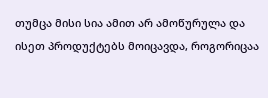თუმცა მისი სია ამით არ ამოწურულა და ისეთ პროდუქტებს მოიცავდა, როგორიცაა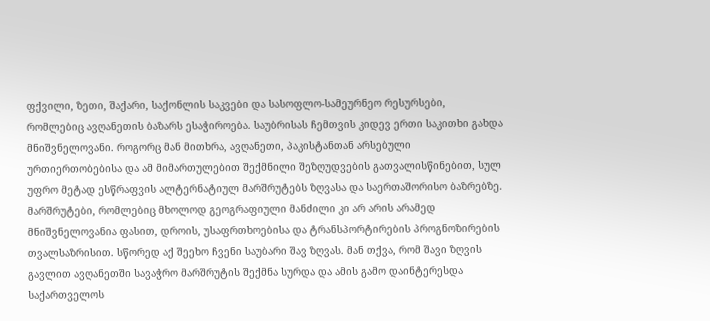ფქვილი, ზეთი, შაქარი, საქონლის საკვები და სასოფლო-სამეურნეო რესურსები, რომლებიც ავღანეთის ბაზარს ესაჭიროება. საუბრისას ჩემთვის კიდევ ერთი საკითხი გახდა მნიშვნელოვანი. როგორც მან მითხრა, ავღანეთი, პაკისტანთან არსებული ურთიერთობებისა და ამ მიმართულებით შექმნილი შეზღუდვების გათვალისწინებით, სულ უფრო მეტად ესწრაფვის ალტერნატიულ მარშრუტებს ზღვასა და საერთაშორისო ბაზრებზე. მარშრუტები, რომლებიც მხოლოდ გეოგრაფიული მანძილი კი არ არის არამედ მნიშვნელოვანია ფასით, დროის, უსაფრთხოებისა და ტრანსპორტირების პროგნოზირების თვალსაზრისით. სწორედ აქ შეეხო ჩვენი საუბარი შავ ზღვას. მან თქვა, რომ შავი ზღვის გავლით ავღანეთში სავაჭრო მარშრუტის შექმნა სურდა და ამის გამო დაინტერესდა საქართველოს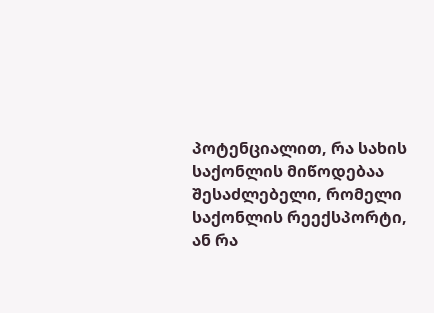პოტენციალით, რა სახის საქონლის მიწოდებაა შესაძლებელი, რომელი საქონლის რეექსპორტი, ან რა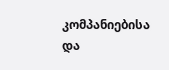კომპანიებისა და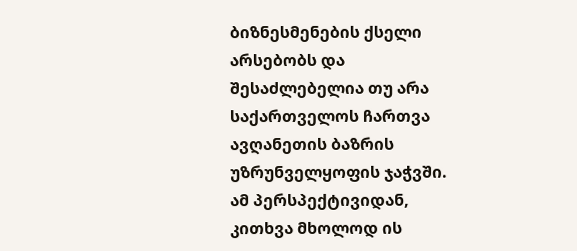ბიზნესმენების ქსელი არსებობს და შესაძლებელია თუ არა საქართველოს ჩართვა ავღანეთის ბაზრის უზრუნველყოფის ჯაჭვში. ამ პერსპექტივიდან, კითხვა მხოლოდ ის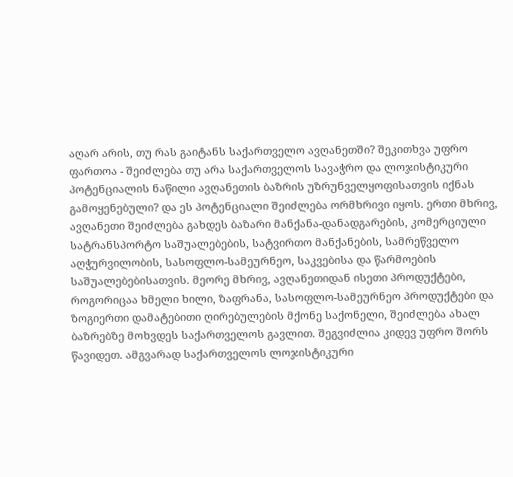აღარ არის, თუ რას გაიტანს საქართველო ავღანეთში? შეკითხვა უფრო ფართოა - შეიძლება თუ არა საქართველოს სავაჭრო და ლოჯისტიკური პოტენციალის ნაწილი ავღანეთის ბაზრის უზრუნველყოფისათვის იქნას გამოყენებული? და ეს პოტენციალი შეიძლება ორმხრივი იყოს. ერთი მხრივ, ავღანეთი შეიძლება გახდეს ბაზარი მანქანა-დანადგარების, კომერციული სატრანსპორტო საშუალებების, სატვირთო მანქანების, სამრეწველო აღჭურვილობის, სასოფლო-სამეურნეო, საკვებისა და წარმოების საშუალებებისათვის. მეორე მხრივ, ავღანეთიდან ისეთი პროდუქტები, როგორიცაა ხმელი ხილი, ზაფრანა, სასოფლო-სამეურნეო პროდუქტები და ზოგიერთი დამატებითი ღირებულების მქონე საქონელი, შეიძლება ახალ ბაზრებზე მოხვდეს საქართველოს გავლით. შეგვიძლია კიდევ უფრო შორს წავიდეთ. ამგვარად საქართველოს ლოჯისტიკური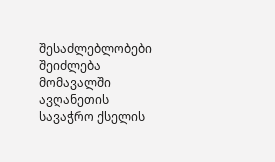შესაძლებლობები შეიძლება მომავალში ავღანეთის სავაჭრო ქსელის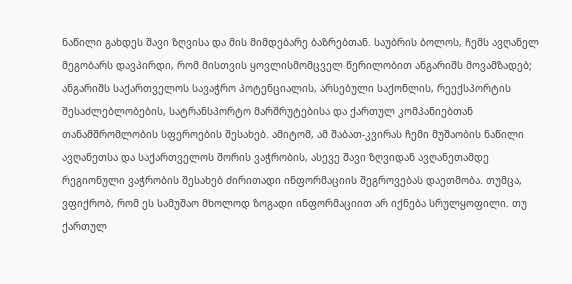ნაწილი გახდეს შავი ზღვისა და მის მიმდებარე ბაზრებთან. საუბრის ბოლოს, ჩემს ავღანელ მეგობარს დავპირდი, რომ მისთვის ყოვლისმომცველ წერილობით ანგარიშს მოვამზადებ; ანგარიშს საქართველოს სავაჭრო პოტენციალის, არსებული საქონლის, რეექსპორტის შესაძლებლობების, სატრანსპორტო მარშრუტებისა და ქართულ კომპანიებთან თანამშრომლობის სფეროების შესახებ. ამიტომ, ამ შაბათ-კვირას ჩემი მუშაობის ნაწილი ავღანეთსა და საქართველოს შორის ვაჭრობის, ასევე შავი ზღვიდან ავღანეთამდე რეგიონული ვაჭრობის შესახებ ძირითადი ინფორმაციის შეგროვებას დაეთმობა. თუმცა, ვფიქრობ, რომ ეს სამუშაო მხოლოდ ზოგადი ინფორმაციით არ იქნება სრულყოფილი. თუ ქართულ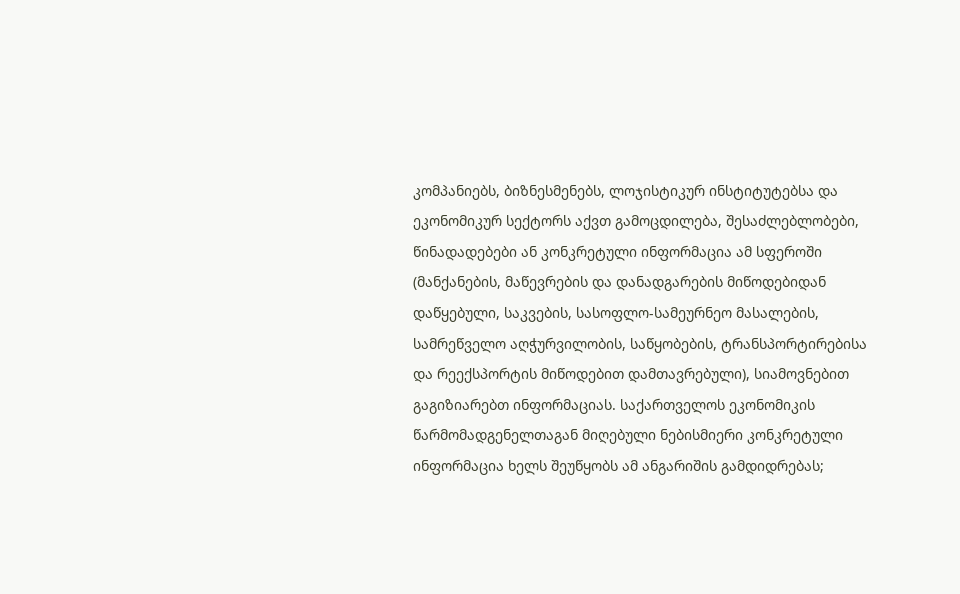კომპანიებს, ბიზნესმენებს, ლოჯისტიკურ ინსტიტუტებსა და ეკონომიკურ სექტორს აქვთ გამოცდილება, შესაძლებლობები, წინადადებები ან კონკრეტული ინფორმაცია ამ სფეროში (მანქანების, მაწევრების და დანადგარების მიწოდებიდან დაწყებული, საკვების, სასოფლო-სამეურნეო მასალების, სამრეწველო აღჭურვილობის, საწყობების, ტრანსპორტირებისა და რეექსპორტის მიწოდებით დამთავრებული), სიამოვნებით გაგიზიარებთ ინფორმაციას. საქართველოს ეკონომიკის წარმომადგენელთაგან მიღებული ნებისმიერი კონკრეტული ინფორმაცია ხელს შეუწყობს ამ ანგარიშის გამდიდრებას;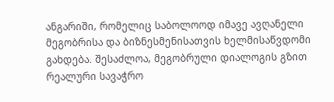ანგარიში, რომელიც საბოლოოდ იმავე ავღანელი მეგობრისა და ბიზნესმენისათვის ხელმისაწვდომი გახდება. შესაძლოა, მეგობრული დიალოგის გზით რეალური სავაჭრო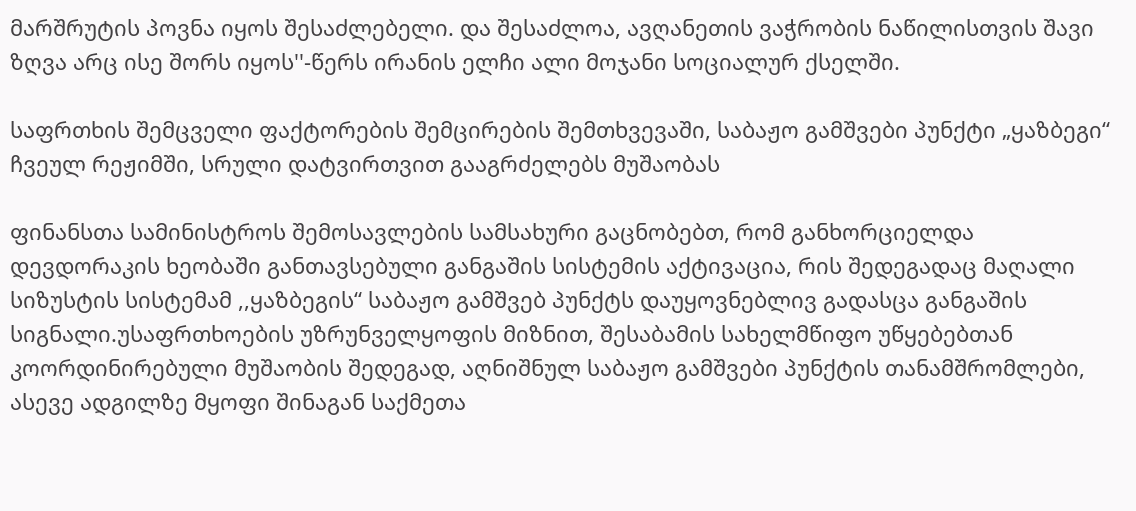მარშრუტის პოვნა იყოს შესაძლებელი. და შესაძლოა, ავღანეთის ვაჭრობის ნაწილისთვის შავი ზღვა არც ისე შორს იყოს''-წერს ირანის ელჩი ალი მოჯანი სოციალურ ქსელში.

საფრთხის შემცველი ფაქტორების შემცირების შემთხვევაში, საბაჟო გამშვები პუნქტი „ყაზბეგი“ ჩვეულ რეჟიმში, სრული დატვირთვით გააგრძელებს მუშაობას

ფინანსთა სამინისტროს შემოსავლების სამსახური გაცნობებთ, რომ განხორციელდა დევდორაკის ხეობაში განთავსებული განგაშის სისტემის აქტივაცია, რის შედეგადაც მაღალი სიზუსტის სისტემამ ,,ყაზბეგის“ საბაჟო გამშვებ პუნქტს დაუყოვნებლივ გადასცა განგაშის სიგნალი.უსაფრთხოების უზრუნველყოფის მიზნით, შესაბამის სახელმწიფო უწყებებთან კოორდინირებული მუშაობის შედეგად, აღნიშნულ საბაჟო გამშვები პუნქტის თანამშრომლები, ასევე ადგილზე მყოფი შინაგან საქმეთა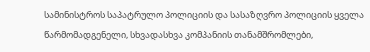სამინისტროს საპატრულო პოლიციის და სასაზღვრო პოლიციის ყველა წარმომადგენელი, სხვადასხვა კომპანიის თანამშრომლები,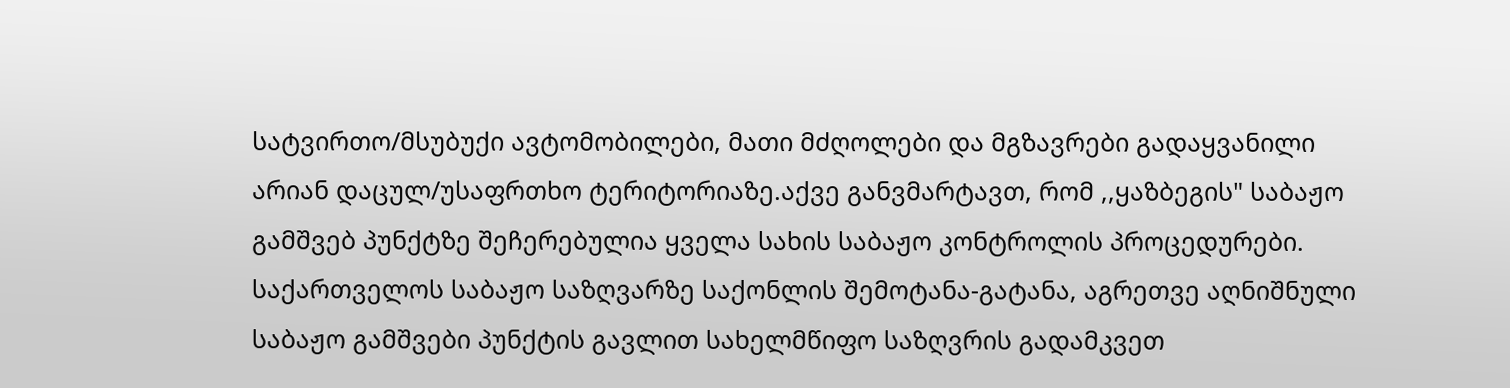სატვირთო/მსუბუქი ავტომობილები, მათი მძღოლები და მგზავრები გადაყვანილი არიან დაცულ/უსაფრთხო ტერიტორიაზე.აქვე განვმარტავთ, რომ ,,ყაზბეგის" საბაჟო გამშვებ პუნქტზე შეჩერებულია ყველა სახის საბაჟო კონტროლის პროცედურები. საქართველოს საბაჟო საზღვარზე საქონლის შემოტანა-გატანა, აგრეთვე აღნიშნული საბაჟო გამშვები პუნქტის გავლით სახელმწიფო საზღვრის გადამკვეთ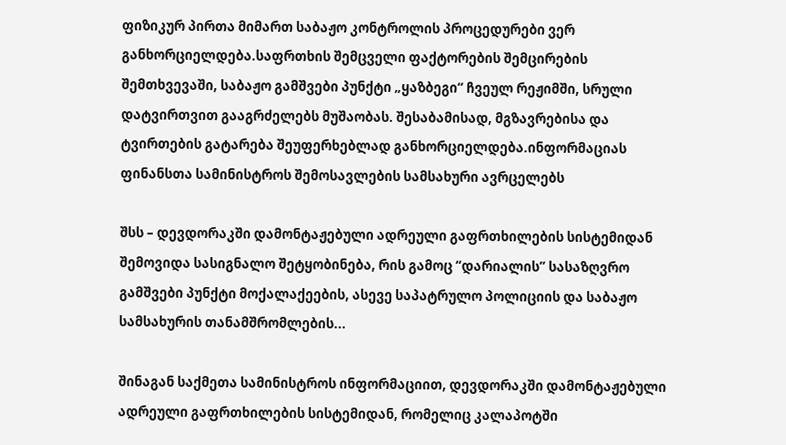ფიზიკურ პირთა მიმართ საბაჟო კონტროლის პროცედურები ვერ განხორციელდება.საფრთხის შემცველი ფაქტორების შემცირების შემთხვევაში, საბაჟო გამშვები პუნქტი „ყაზბეგი“ ჩვეულ რეჟიმში, სრული დატვირთვით გააგრძელებს მუშაობას. შესაბამისად, მგზავრებისა და ტვირთების გატარება შეუფერხებლად განხორციელდება.ინფორმაციას ფინანსთა სამინისტროს შემოსავლების სამსახური ავრცელებს

შსს – დევდორაკში დამონტაჟებული ადრეული გაფრთხილების სისტემიდან შემოვიდა სასიგნალო შეტყობინება, რის გამოც “დარიალის” სასაზღვრო გამშვები პუნქტი მოქალაქეების, ასევე საპატრულო პოლიციის და საბაჟო სამსახურის თანამშრომლების...

შინაგან საქმეთა სამინისტროს ინფორმაციით, დევდორაკში დამონტაჟებული ადრეული გაფრთხილების სისტემიდან, რომელიც კალაპოტში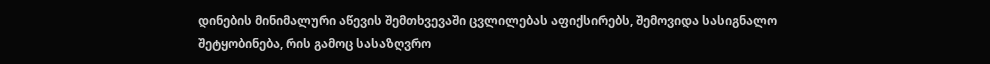დინების მინიმალური აწევის შემთხვევაში ცვლილებას აფიქსირებს, შემოვიდა სასიგნალო შეტყობინება, რის გამოც სასაზღვრო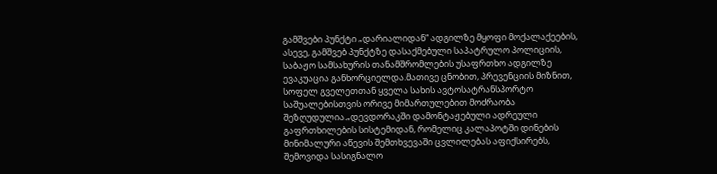გამშვები პუნქტი „დარიალიდან“ ადგილზე მყოფი მოქალაქეების, ასევე, გამშვებ პუნქტზე დასაქმებული საპატრულო პოლიციის, საბაჟო სამსახურის თანამშრომლების უსაფრთხო ადგილზე ევაკუაცია განხორციელდა.მათივე ცნობით, პრევენციის მიზნით, სოფელ გველეთთან ყველა სახის ავტოსატრანსპორტო საშუალებისთვის ორივე მიმართულებით მოძრაობა შეზღუდულია.„დევდორაკში დამონტაჟებული ადრეული გაფრთხილების სისტემიდან, რომელიც კალაპოტში დინების მინიმალური აწევის შემთხვევაში ცვლილებას აფიქსირებს, შემოვიდა სასიგნალო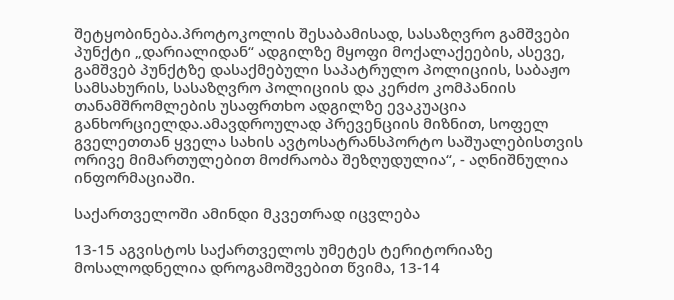შეტყობინება.პროტოკოლის შესაბამისად, სასაზღვრო გამშვები პუნქტი „დარიალიდან“ ადგილზე მყოფი მოქალაქეების, ასევე, გამშვებ პუნქტზე დასაქმებული საპატრულო პოლიციის, საბაჟო სამსახურის, სასაზღვრო პოლიციის და კერძო კომპანიის თანამშრომლების უსაფრთხო ადგილზე ევაკუაცია განხორციელდა.ამავდროულად პრევენციის მიზნით, სოფელ გველეთთან ყველა სახის ავტოსატრანსპორტო საშუალებისთვის ორივე მიმართულებით მოძრაობა შეზღუდულია“, - აღნიშნულია ინფორმაციაში.

საქართველოში ამინდი მკვეთრად იცვლება

13-15 აგვისტოს საქართველოს უმეტეს ტერიტორიაზე მოსალოდნელია დროგამოშვებით წვიმა, 13-14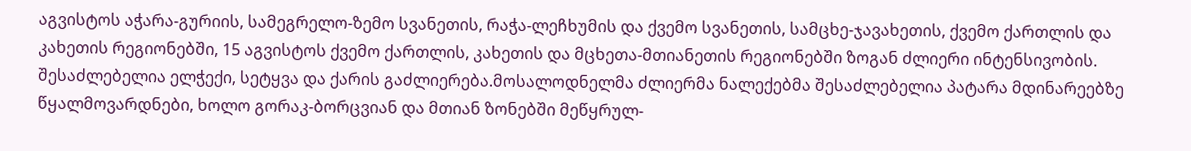აგვისტოს აჭარა-გურიის, სამეგრელო-ზემო სვანეთის, რაჭა-ლეჩხუმის და ქვემო სვანეთის, სამცხე-ჯავახეთის, ქვემო ქართლის და კახეთის რეგიონებში, 15 აგვისტოს ქვემო ქართლის, კახეთის და მცხეთა-მთიანეთის რეგიონებში ზოგან ძლიერი ინტენსივობის. შესაძლებელია ელჭექი, სეტყვა და ქარის გაძლიერება.მოსალოდნელმა ძლიერმა ნალექებმა შესაძლებელია პატარა მდინარეებზე წყალმოვარდნები, ხოლო გორაკ-ბორცვიან და მთიან ზონებში მეწყრულ-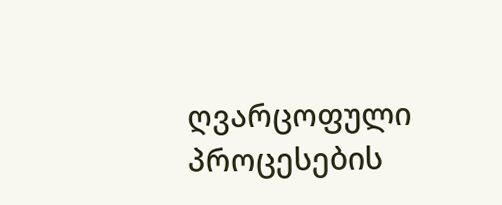ღვარცოფული პროცესების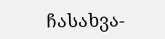ჩასახვა-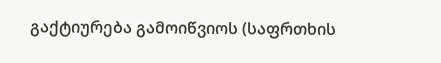გაქტიურება გამოიწვიოს (საფრთხის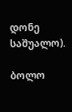დონე საშუალო).

ბოლო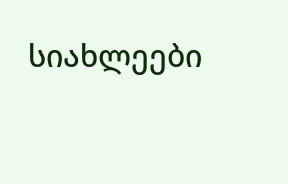სიახლეები